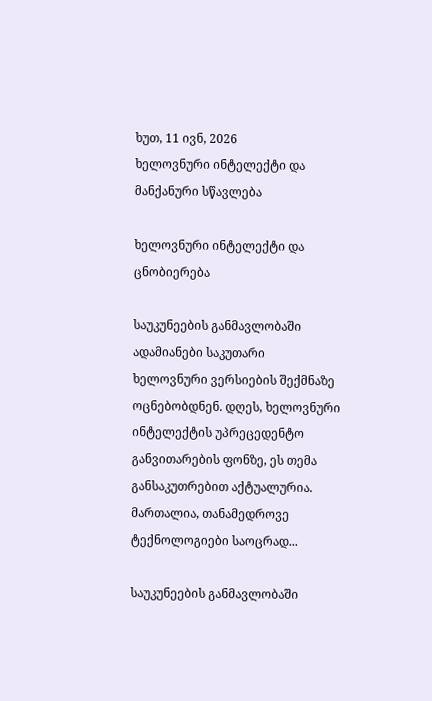ხუთ, 11 ივნ, 2026
ხელოვნური ინტელექტი და მანქანური სწავლება

ხელოვნური ინტელექტი და ცნობიერება

საუკუნეების განმავლობაში ადამიანები საკუთარი ხელოვნური ვერსიების შექმნაზე ოცნებობდნენ. დღეს, ხელოვნური ინტელექტის უპრეცედენტო განვითარების ფონზე, ეს თემა განსაკუთრებით აქტუალურია. მართალია, თანამედროვე ტექნოლოგიები საოცრად...

საუკუნეების განმავლობაში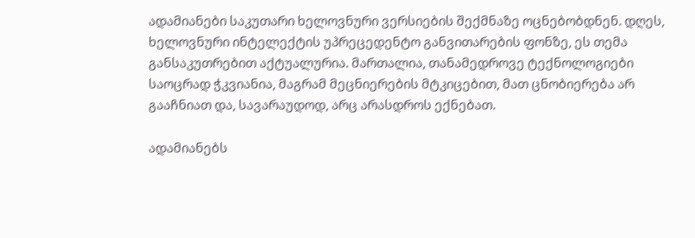ადამიანები საკუთარი ხელოვნური ვერსიების შექმნაზე ოცნებობდნენ. დღეს, ხელოვნური ინტელექტის უპრეცედენტო განვითარების ფონზე, ეს თემა განსაკუთრებით აქტუალურია. მართალია, თანამედროვე ტექნოლოგიები საოცრად ჭკვიანია, მაგრამ მეცნიერების მტკიცებით, მათ ცნობიერება არ გააჩნიათ და, სავარაუდოდ, არც არასდროს ექნებათ.

ადამიანებს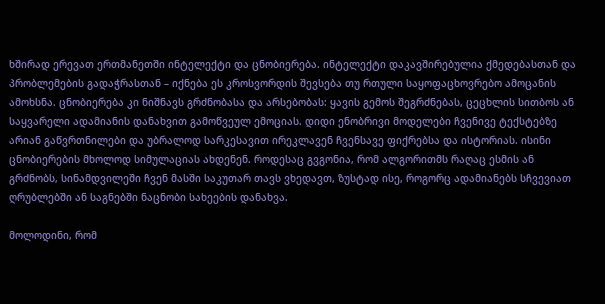ხშირად ერევათ ერთმანეთში ინტელექტი და ცნობიერება. ინტელექტი დაკავშირებულია ქმედებასთან და პრობლემების გადაჭრასთან – იქნება ეს კროსვორდის შევსება თუ რთული საყოფაცხოვრებო ამოცანის ამოხსნა. ცნობიერება კი ნიშნავს გრძნობასა და არსებობას: ყავის გემოს შეგრძნებას, ცეცხლის სითბოს ან საყვარელი ადამიანის დანახვით გამოწვეულ ემოციას. დიდი ენობრივი მოდელები ჩვენივე ტექსტებზე არიან გაწვრთნილები და უბრალოდ სარკესავით ირეკლავენ ჩვენსავე ფიქრებსა და ისტორიას. ისინი ცნობიერების მხოლოდ სიმულაციას ახდენენ. როდესაც გვგონია, რომ ალგორითმს რაღაც ესმის ან გრძნობს, სინამდვილეში ჩვენ მასში საკუთარ თავს ვხედავთ, ზუსტად ისე, როგორც ადამიანებს სჩვევიათ ღრუბლებში ან საგნებში ნაცნობი სახეების დანახვა.

მოლოდინი, რომ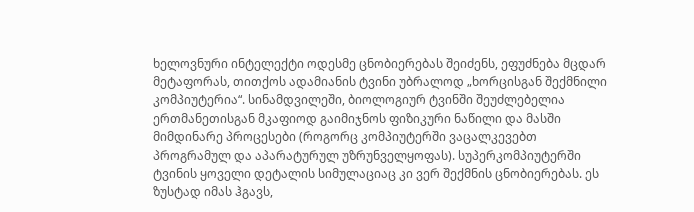ხელოვნური ინტელექტი ოდესმე ცნობიერებას შეიძენს, ეფუძნება მცდარ მეტაფორას, თითქოს ადამიანის ტვინი უბრალოდ „ხორცისგან შექმნილი კომპიუტერია“. სინამდვილეში, ბიოლოგიურ ტვინში შეუძლებელია ერთმანეთისგან მკაფიოდ გაიმიჯნოს ფიზიკური ნაწილი და მასში მიმდინარე პროცესები (როგორც კომპიუტერში ვაცალკევებთ პროგრამულ და აპარატურულ უზრუნველყოფას). სუპერკომპიუტერში ტვინის ყოველი დეტალის სიმულაციაც კი ვერ შექმნის ცნობიერებას. ეს ზუსტად იმას ჰგავს,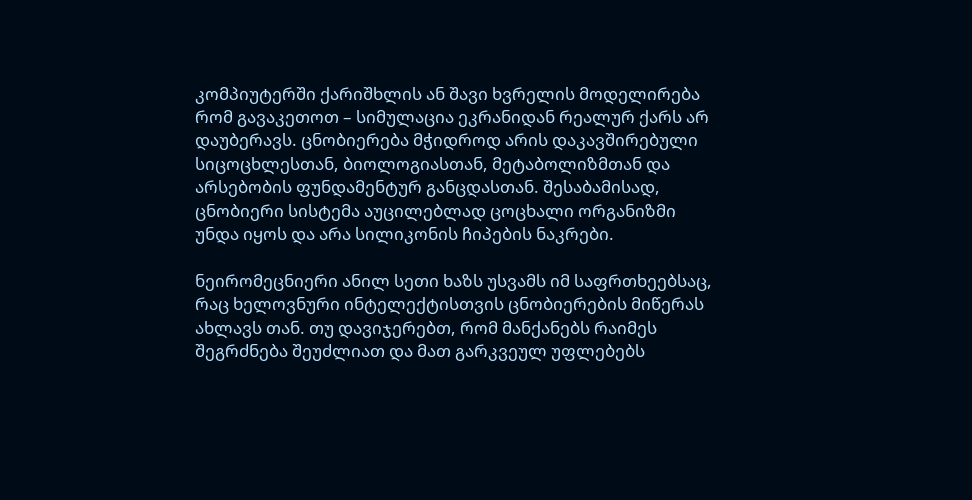კომპიუტერში ქარიშხლის ან შავი ხვრელის მოდელირება რომ გავაკეთოთ – სიმულაცია ეკრანიდან რეალურ ქარს არ დაუბერავს. ცნობიერება მჭიდროდ არის დაკავშირებული სიცოცხლესთან, ბიოლოგიასთან, მეტაბოლიზმთან და არსებობის ფუნდამენტურ განცდასთან. შესაბამისად, ცნობიერი სისტემა აუცილებლად ცოცხალი ორგანიზმი უნდა იყოს და არა სილიკონის ჩიპების ნაკრები.

ნეირომეცნიერი ანილ სეთი ხაზს უსვამს იმ საფრთხეებსაც, რაც ხელოვნური ინტელექტისთვის ცნობიერების მიწერას ახლავს თან. თუ დავიჯერებთ, რომ მანქანებს რაიმეს შეგრძნება შეუძლიათ და მათ გარკვეულ უფლებებს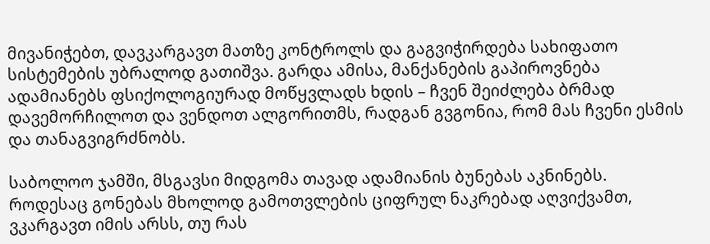მივანიჭებთ, დავკარგავთ მათზე კონტროლს და გაგვიჭირდება სახიფათო სისტემების უბრალოდ გათიშვა. გარდა ამისა, მანქანების გაპიროვნება ადამიანებს ფსიქოლოგიურად მოწყვლადს ხდის – ჩვენ შეიძლება ბრმად დავემორჩილოთ და ვენდოთ ალგორითმს, რადგან გვგონია, რომ მას ჩვენი ესმის და თანაგვიგრძნობს.

საბოლოო ჯამში, მსგავსი მიდგომა თავად ადამიანის ბუნებას აკნინებს. როდესაც გონებას მხოლოდ გამოთვლების ციფრულ ნაკრებად აღვიქვამთ, ვკარგავთ იმის არსს, თუ რას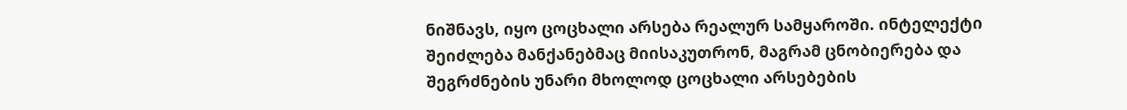ნიშნავს, იყო ცოცხალი არსება რეალურ სამყაროში. ინტელექტი შეიძლება მანქანებმაც მიისაკუთრონ, მაგრამ ცნობიერება და შეგრძნების უნარი მხოლოდ ცოცხალი არსებების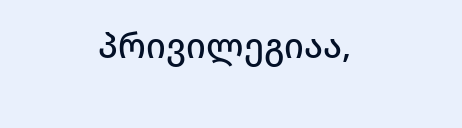პრივილეგიაა,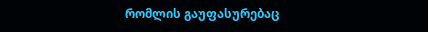რომლის გაუფასურებაც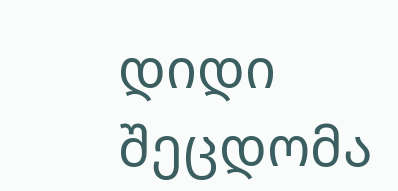დიდი შეცდომა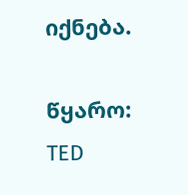იქნება.

წყარო: TED